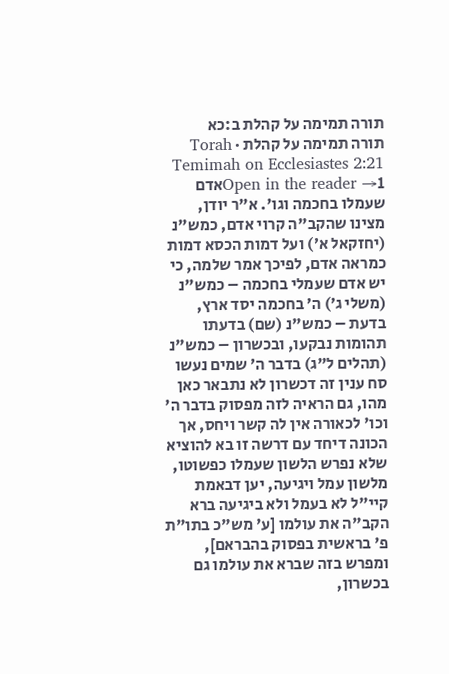תורה תמימה על קהלת ב:כא
תורה תמימה על קהלת · Torah Temimah on Ecclesiastes 2:21
Open in the reader →1אדם שעמלו בחכמה וגו'. א"ר יודן, מצינו שהקב"ה קרוי אדם, כמש"נ (יחזקאל א׳) ועל דמות הכסא דמות כמראה אדם, לפיכך אמר שלמה, כי יש אדם שעמלי בחכמה – כמש"נ (משלי ג׳) ה׳ בחכמה יסד ארץ, בדעת – כמש"נ (שם) בדעתו תהומות נבקעו, ובכשרון – כמש"נ (תהלים ל"ג) בדבר ה׳ שמים נעשו סח ענין זה דכשרון לא נתבאר כאן מהו, גם הראיה לזה מפסוק בדבר ה' וכו' לכאורה אין לה קשר ויחס, אך הכונה דיחד עם דרשה זו בא להוציא שלא נפרש הלשון שעמלו כפשוטו, מלשון עמל ויגיעה, יען דבאמת קיי"ל לא בעמל ולא ביגיעה ברא הקב"ה את עולמו [ע' מש"כ בתו"ת פ' בראשית בפסוק בהבראם], ומפרש בזה שברא את עולמו גם בכשרון,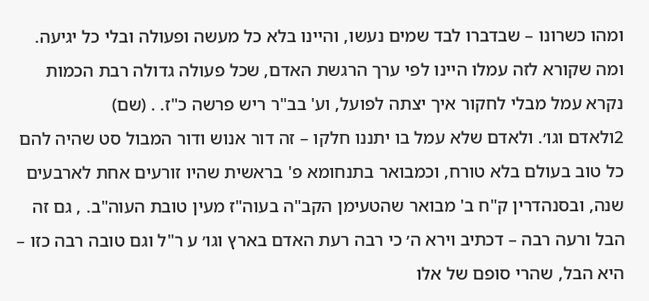ומהו כשרונו – שבדברו לבד שמים נעשו, והיינו בלא כל מעשה ופעולה ובלי כל יגיעה. ומה שקורא לזה עמלו היינו לפי ערך הרגשת האדם, שכל פעולה גדולה רבת הכמות נקרא עמל מבלי לחקור איך יצתה לפועל, וע' בב"ר ריש פרשה כ"ז. . (שם)
2ולאדם וגו׳. ולאדם שלא עמל בו יתננו חלקו – זה דור אנוש ודור המבול סט שהיה להם כל טוב בעולם בלא טורח, וכמבואר בתנחומא פ' בראשית שהיו זורעים אחת לארבעים שנה, ובסנהדרין ק"ח ב' מבואר שהטעימן הקב"ה בעוה"ז מעין טובת העוה"ב. , גם זה הבל ורעה רבה – דכתיב וירא ה׳ כי רבה רעת האדם בארץ וגו׳ ע ר"ל וגם טובה רבה כזו – היא הבל, שהרי סופם של אלו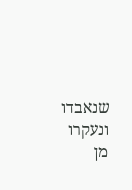שנאבדו ונעקרו מן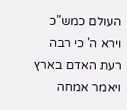העולם כמש"כ וירא ה' כי רבה רעת האדם בארץ ויאמר אמחה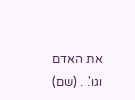את האדם וגו'. . (שם)